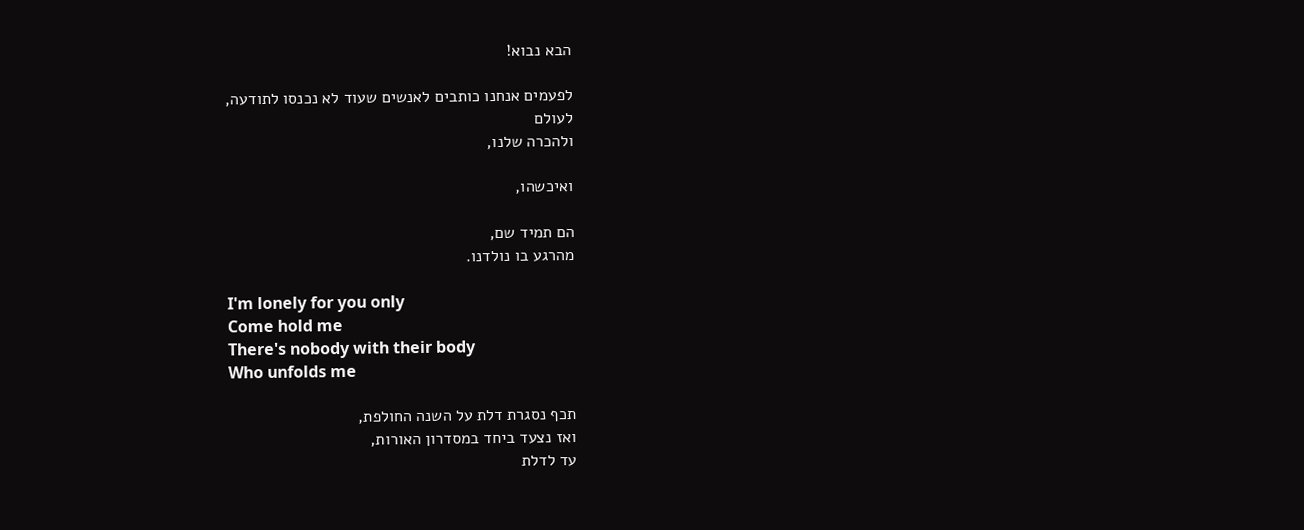הבא נבוא!

לפעמים אנחנו כותבים לאנשים שעוד לא נכנסו לתודעה,
לעולם
ולהכרה שלנו,

ואיכשהו,

הם תמיד שם,
מהרגע בו נולדנו.

I'm lonely for you only
Come hold me
There's nobody with their body
Who unfolds me

תכף נסגרת דלת על השנה החולפת,
ואז נצעד ביחד במסדרון האורות,
עד לדלת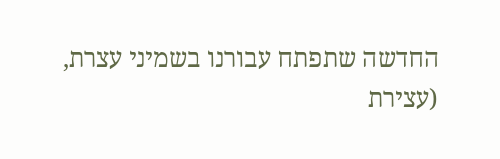החדשה שתפתח עבורנו בשמיני עצרת,
(עצירת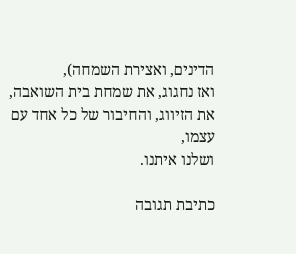הדינים, ואצירת השמחה),
ואז נחגוג, את שמחת בית השואבה,
את הזיווג, והחיבור של כל אחד עם עצמו,
ושלנו איתנו.

כתיבת תגובה